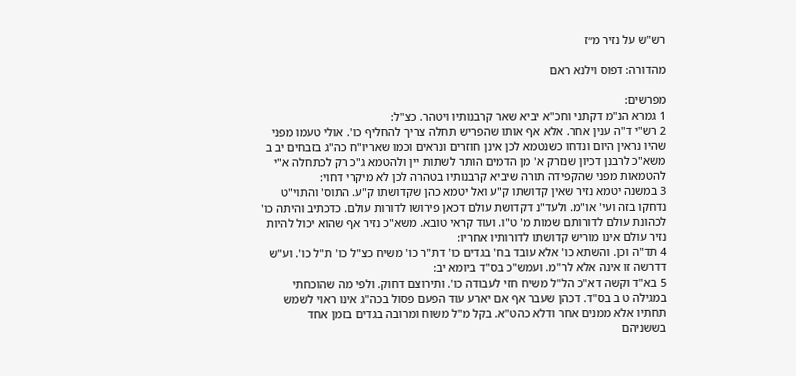רש"ש על נזיר מ״ז

מהדורה: דפוס וילנא ראם

מפרשים:
1 גמרא הנ"מ דקתני וחכ"א יביא שאר קרבנותיו ויטהר. כצ"ל:
2 רש"י ד"ה ענין אחר. אלא אף אותו שהפריש תחלה צריך להחליף כו'. אולי טעמו מפני שהיו נראין היום ונדחו כשנטמא לכן אינן חוזרים ונראים וכמו שאריו"ח כה"ג בזבחים יב ב משא"כ לרבנן דכיון שנזרק א' מן הדמים הותר לשתות יין ולהטמא ג"כ רק לכתחלה א"י להטמאות מפני שהקפידה תורה שיביא קרבנותיו בטהרה לכן לא מיקרי דחוי:
3 במשנה יטמא נזיר שאין קדושתו ק"ע ואל יטמא כהן שקדושתו ק"ע. התוס' והתוי"ט נדחקו בזה ועי' או"מ. ולעד"נ דקדושת עולם דכאן פירושו לדורות עולם. כדכתיב והיתה כו' לכהונת עולם לדורותם שמות מ' ט"ו. ועוד קראי טובא. משא"כ נזיר אף שהוא יכול להיות נזיר עולם אינו מוריש קדושתו לדורותיו אחריו:
4 תד"ה וכן. והשתא כו' אלא עובד בח' בגדים כו' דת"ר כו' משיח כצ"ל כו' ת"ל כו'. וע"ש דדרשה זו אינה אלא לר"מ. ועמש"כ בס"ד ביומא יב:
5 בא"ד וקשה דא"כ הל"ל משיח חזי לעבודה כו'. ותירוצם דחוק. ולפי מה שהוכחתי במגילה ט ב בס"ד. דכהן שעבר אף אם יארע עוד הפעם פסול בכה"ג אינו ראוי לשמש תחתיו אלא ממנים אחר ודלא כהט"א. בקל מ"ל משוח ומרובה בגדים בזמן אחד בששניהם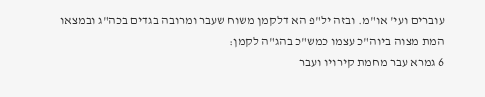עוברים ועי' או"מ. ובזה יל"פ הא דלקמן משוח שעבר ומרובה בגדים בכה"ג ובמצאו המת מצוה ביוה"כ עצמו כמש"כ בהג"ה לקמן:
6 גמרא עבר מחמת קירויו ועבר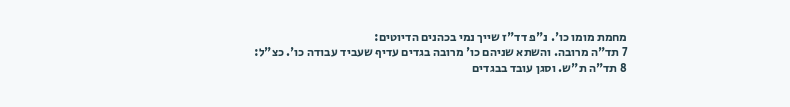מחמת מומו כו'. נ"פ דד"ז שייך נמי בכהנים הדיוטים:
7 תד"ה מרובה. והשתא שניהם כו' מרובה בגדים עדיף שעביד עבודה כו'. כצ"ל:
8 תד"ה ת"ש. וסגן עובד בבגדים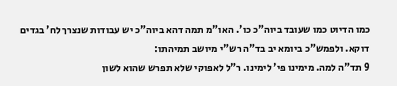כמו הדיוט כמו שעובד ביוה"כ כו'. האו"מ תמה דהא ביוה"כ יש עבודות שנצרך לח' בגדים דוקא. ולפמש"כ ביומא יב בד"ה רש"י מיושב תמיהתו:
9 תד"ה למה. מימינו פי' לימינו. ר"ל לאפוקי שלא תפרש שהוא לשון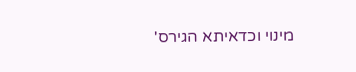מינוי וכדאיתא הגירס'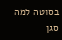בסוטה למה סגן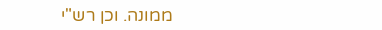ממונה. וכן רש"י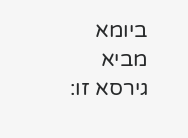ביומא מביא גירסא זו: